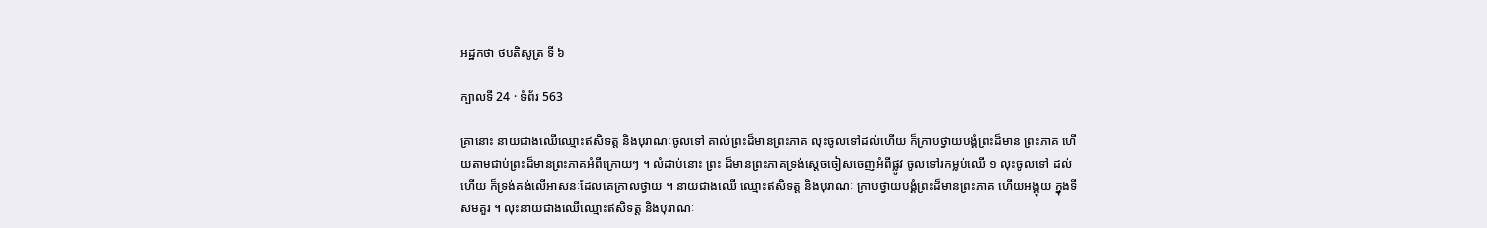អដ្ឋកថា ថបតិសូត្រ ទី ៦

ក្បាលទី 24 · ទំព័រ 563

គ្រានោះ នាយជាងឈើឈ្មោះឥសិទត្ត និងបុរាណៈចូលទៅ គាល់ព្រះដ៏មានព្រះភាគ លុះចូលទៅដល់ហើយ ក៏ក្រាបថ្វាយបង្គំព្រះដ៏មាន ព្រះភាគ ហើយតាមជាប់ព្រះដ៏មានព្រះភាគអំពីក្រោយៗ ។ លំដាប់នោះ ព្រះ ដ៏មានព្រះភាគទ្រង់ស្តេចចៀសចេញអំពីផ្លូវ ចូលទៅរកម្លប់ឈើ ១ លុះចូលទៅ ដល់ហើយ ក៏ទ្រង់គង់លើអាសនៈដែលគេក្រាលថ្វាយ ។ នាយជាងឈើ ឈ្មោះឥសិទត្ត និងបុរាណៈ ក្រាបថ្វាយបង្គំព្រះដ៏មានព្រះភាគ ហើយអង្គុយ ក្នុងទីសមគួរ ។ លុះនាយជាងឈើឈ្មោះឥសិទត្ត និងបុរាណៈ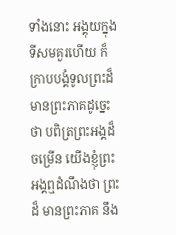ទាំងនោះ អង្គុយក្នុងទីសមគួរហើយ ក៏ក្រាបបង្គំទូលព្រះដ៏មានព្រះភាគដូច្នេះថា បពិត្រព្រះអង្គដ៏ចម្រើន យើងខ្ញុំព្រះអង្គឮដំណឹងថា ព្រះដ៏ មានព្រះភាគ នឹង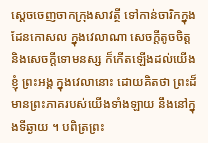ស្តេចចេញចាកក្រុងសាវត្ថី ទៅកាន់ចារិកក្នុងដែនកោសល ក្នុងវេលាណា សេចក្តីតូចចិត្ត និងសេចក្តីទោមនស្ស ក៏កើតឡើងដល់យើងខ្ញុំ ព្រះអង្គ ក្នុងវេលានោះ ដោយគិតថា ព្រះដ៏មានព្រះភាគរបស់យើងទាំងឡាយ នឹងនៅក្នុងទីឆ្ងាយ ។ បពិត្រព្រះ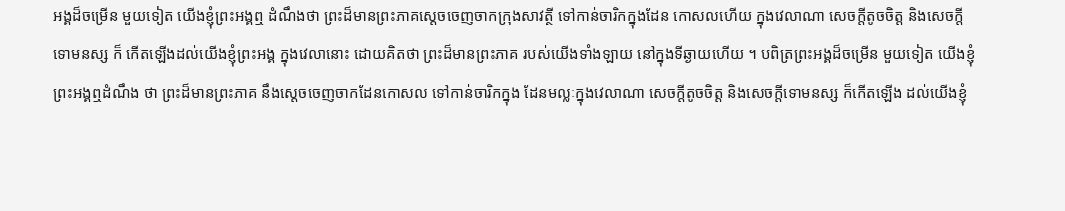អង្គដ៏ចម្រើន មួយទៀត យើងខ្ញុំព្រះអង្គឮ ដំណឹងថា ព្រះដ៏មានព្រះភាគស្តេចចេញចាកក្រុងសាវត្ថី ទៅកាន់ចារិកក្នុងដែន កោសលហើយ ក្នុងវេលាណា សេចក្តីតូចចិត្ត និងសេចក្តីទោមនស្ស ក៏ កើតឡើងដល់យើងខ្ញុំព្រះអង្គ ក្នុងវេលានោះ ដោយគិតថា ព្រះដ៏មានព្រះភាគ របស់យើងទាំងឡាយ នៅក្នុងទីឆ្ងាយហើយ ។ បពិត្រព្រះអង្គដ៏ចម្រើន មួយទៀត យើងខ្ញុំព្រះអង្គឮដំណឹង ថា ព្រះដ៏មានព្រះភាគ នឹងស្តេចចេញចាកដែនកោសល ទៅកាន់ចារិកក្នុង ដែនមល្លៈក្នុងវេលាណា សេចក្តីតូចចិត្ត និងសេចក្តីទោមនស្ស ក៏កើតឡើង ដល់យើងខ្ញុំ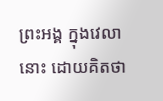ព្រះអង្គ ក្នុងវេលានោះ ដោយគិតថា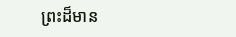ព្រះដ៏មាន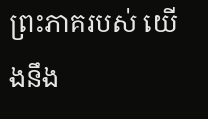ព្រះភាគរបស់ យើងនឹង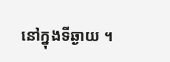នៅក្នុងទីឆ្ងាយ ។